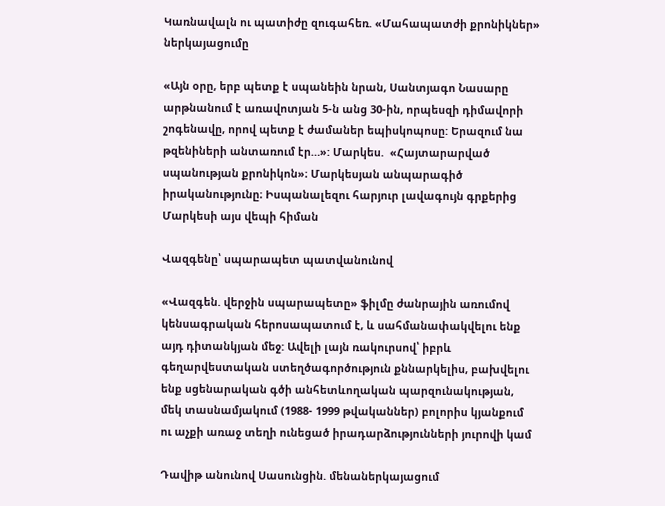Կառնավալն ու պատիժը զուգահեռ. «Մահապատժի քրոնիկներ» ներկայացումը

«Այն օրը, երբ պետք է սպանեին նրան, Սանտյագո Նասարը արթնանում է առավոտյան 5-ն անց 30-ին, որպեսզի դիմավորի շոգենավը, որով պետք է ժամաներ եպիսկոպոսը: Երազում նա թզենիների անտառում էր…»: Մարկես.  «Հայտարարված սպանության քրոնիկոն»։ Մարկեսյան անպարագիծ իրականությունը։ Իսպանալեզու հարյուր լավագույն գրքերից Մարկեսի այս վեպի հիման

Վազգենը՝ սպարապետ պատվանունով

«Վազգեն. վերջին սպարապետը» ֆիլմը ժանրային առումով կենսագրական հերոսապատում է, և սահմանափակվելու ենք այդ դիտանկյան մեջ: Ավելի լայն ռակուրսով՝ իբրև գեղարվեստական ստեղծագործություն քննարկելիս, բախվելու ենք սցենարական գծի անհետևողական պարզունակության, մեկ տասնամյակում (1988- 1999 թվականներ) բոլորիս կյանքում ու աչքի առաջ տեղի ունեցած իրադարձությունների յուրովի կամ

Դավիթ անունով Սասունցին. մենաներկայացում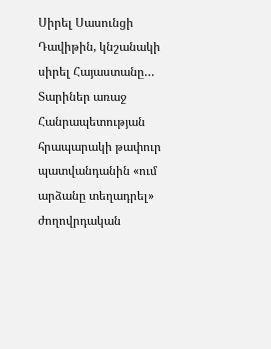Սիրել Սասունցի Դավիթին, կնշանակի սիրել Հայաստանը… Տարիներ առաջ Հանրապետության հրապարակի թափուր պատվանդանին «ում արձանը տեղադրել»  ժողովրդական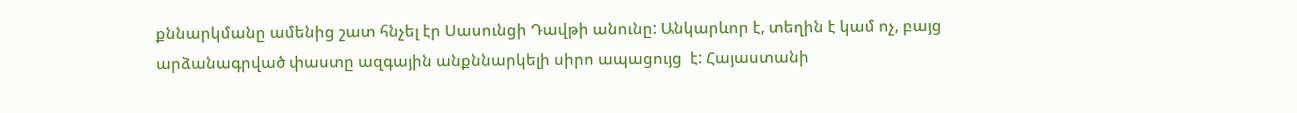քննարկմանը ամենից շատ հնչել էր Սասունցի Դավթի անունը: Անկարևոր է, տեղին է կամ ոչ, բայց արձանագրված փաստը ազգային անքննարկելի սիրո ապացույց  է: Հայաստանի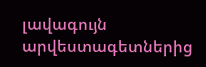լավագույն արվեստագետներից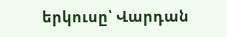երկուսը՝ Վարդան